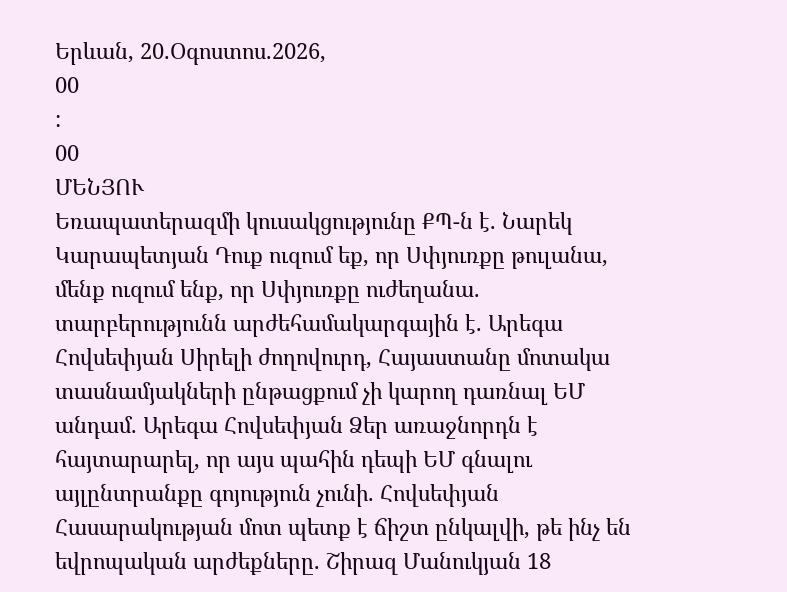Երևան, 20.Օգոստոս.2026,
00
:
00
ՄԵՆՅՈՒ
Եռապատերազմի կուսակցությունը ՔՊ-ն է. Նարեկ Կարապետյան Դուք ուզում եք, որ Սփյուռքը թուլանա, մենք ուզում ենք, որ Սփյուռքը ուժեղանա. տարբերությունն արժեհամակարգային է. Արեգա Հովսեփյան Սիրելի ժողովուրդ, Հայաստանը մոտակա տասնամյակների ընթացքում չի կարող դառնալ ԵՄ անդամ. Արեգա Հովսեփյան Ձեր առաջնորդն է հայտարարել, որ այս պահին դեպի ԵՄ գնալու այլընտրանքը գոյություն չունի. Հովսեփյան Հասարակության մոտ պետք է ճիշտ ընկալվի, թե ինչ են եվրոպական արժեքները. Շիրազ Մանուկյան 18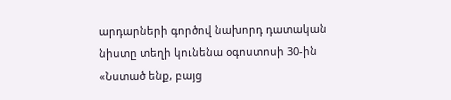արդարների գործով նախորդ դատական նիստը տեղի կունենա օգոստոսի 30-ին «Նստած ենք, բայց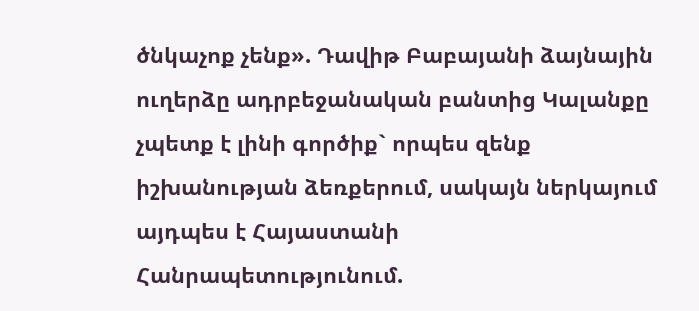ծնկաչոք չենք». Դավիթ Բաբայանի ձայնային ուղերձը ադրբեջանական բանտից Կալանքը չպետք է լինի գործիք` որպես զենք իշխանության ձեռքերում, սակայն ներկայում այդպես է Հայաստանի Հանրապետությունում.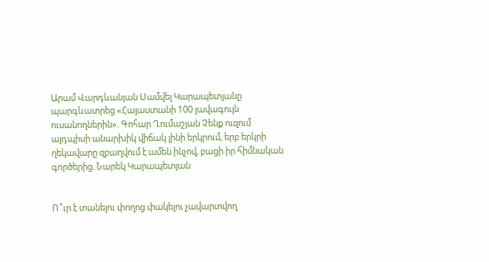Արամ Վարդևանյան Սամվել Կարապետյանը պարգևատրեց «Հայաստանի 100 լավագույն ուսանողներին». Գոհար Ղումաշյան Չենք ուզում այդպիսի անարխիկ վիճակ լինի երկրում, երբ երկրի ղեկավարը զբաղվում է ամեն ինչով, բացի իր հիմնական գործերից. Նարեկ Կարապետյան


Ո՞ւր է տանելու փողոց փակելու չավարտվող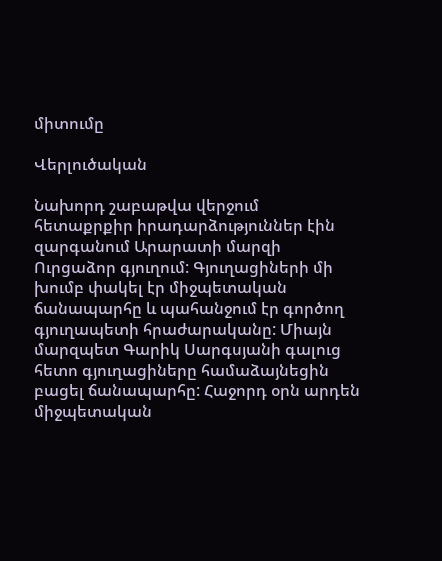միտումը

Վերլուծական

Նախորդ շաբաթվա վերջում հետաքրքիր իրադարձություններ էին զարգանում Արարատի մարզի Ուրցաձոր գյուղում: Գյուղացիների մի խումբ փակել էր միջպետական ճանապարհը և պահանջում էր գործող գյուղապետի հրաժարականը: Միայն մարզպետ Գարիկ Սարգսյանի գալուց հետո գյուղացիները համաձայնեցին բացել ճանապարհը: Հաջորդ օրն արդեն միջպետական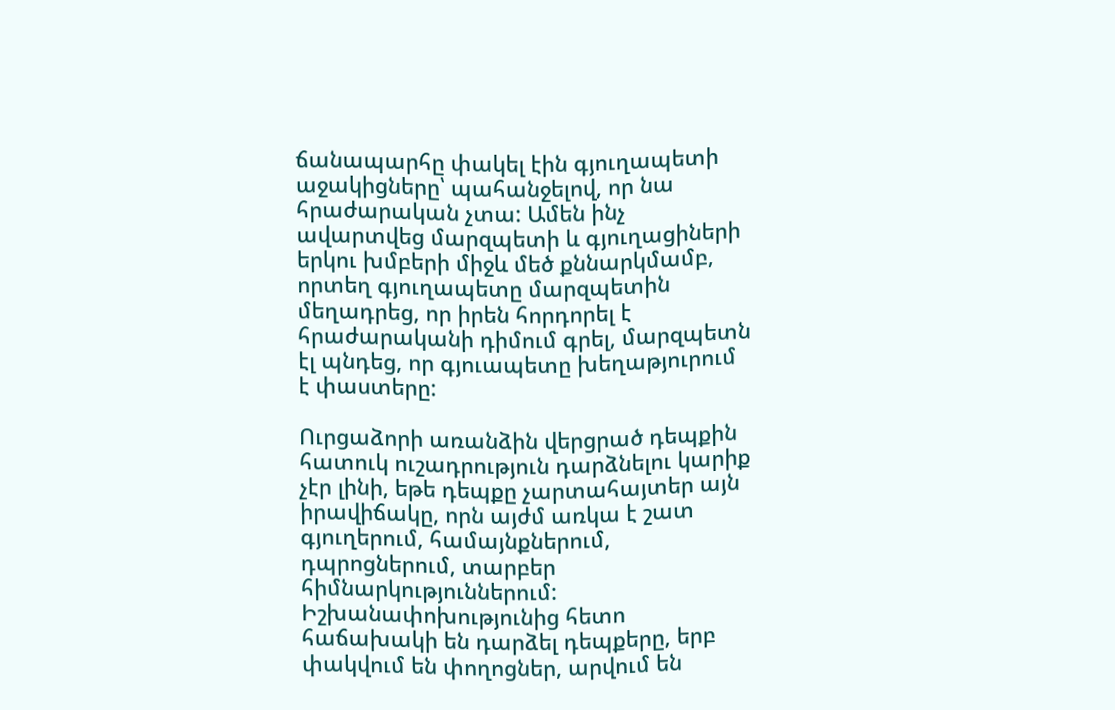ճանապարհը փակել էին գյուղապետի աջակիցները՝ պահանջելով, որ նա հրաժարական չտա: Ամեն ինչ ավարտվեց մարզպետի և գյուղացիների երկու խմբերի միջև մեծ քննարկմամբ, որտեղ գյուղապետը մարզպետին մեղադրեց, որ իրեն հորդորել է հրաժարականի դիմում գրել, մարզպետն էլ պնդեց, որ գյուապետը խեղաթյուրում է փաստերը:

Ուրցաձորի առանձին վերցրած դեպքին հատուկ ուշադրություն դարձնելու կարիք չէր լինի, եթե դեպքը չարտահայտեր այն իրավիճակը, որն այժմ առկա է շատ գյուղերում, համայնքներում, դպրոցներում, տարբեր հիմնարկություններում: Իշխանափոխությունից հետո հաճախակի են դարձել դեպքերը, երբ փակվում են փողոցներ, արվում են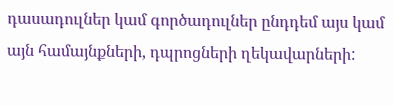դասադուլներ կամ գործադուլներ ընդդեմ այս կամ այն համայնքների, դպրոցների ղեկավարների: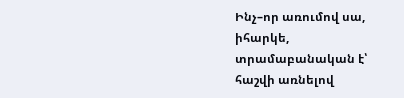Ինչ–որ առումով սա, իհարկե, տրամաբանական է՝ հաշվի առնելով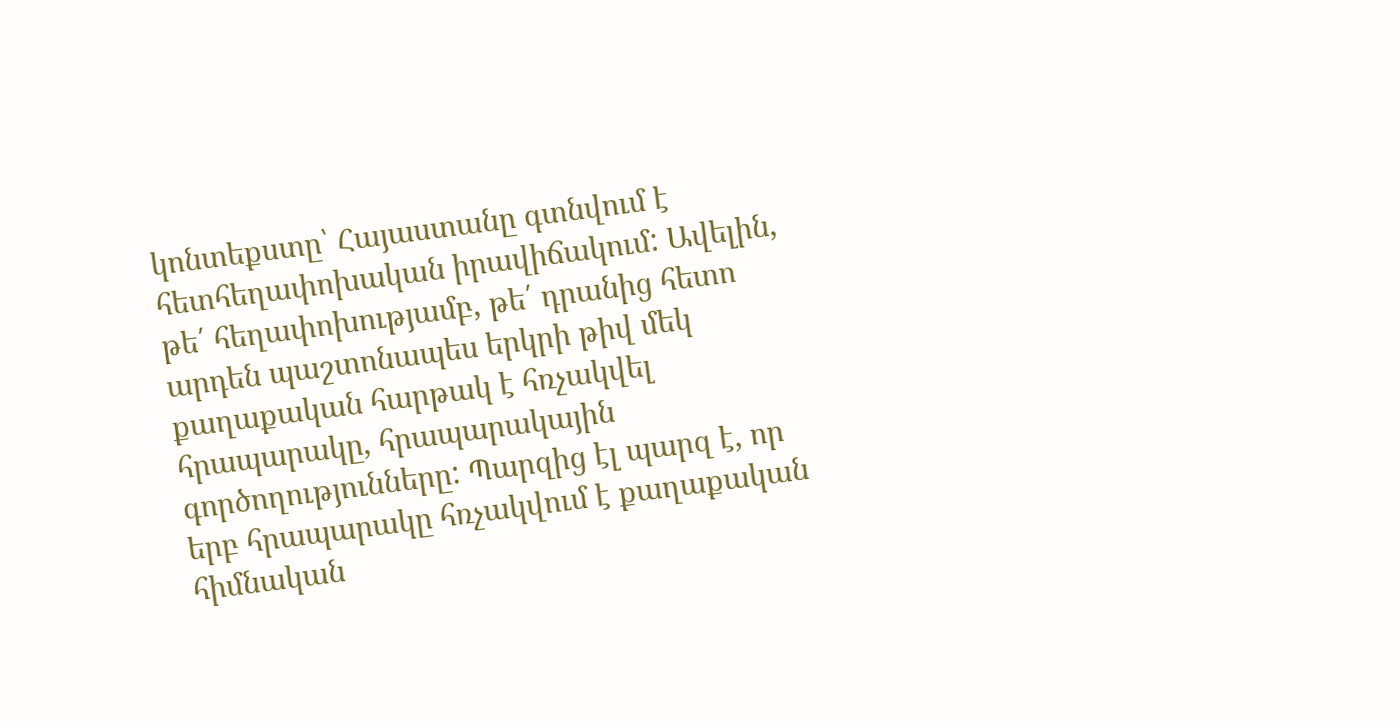կոնտեքստը՝ Հայաստանը գտնվում է հետհեղափոխական իրավիճակում: Ավելին, թե՛ հեղափոխությամբ, թե՛ դրանից հետո արդեն պաշտոնապես երկրի թիվ մեկ քաղաքական հարթակ է հռչակվել հրապարակը, հրապարակային գործողությունները: Պարզից էլ պարզ է, որ երբ հրապարակը հռչակվում է քաղաքական հիմնական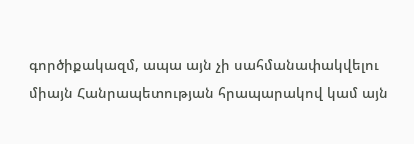գործիքակազմ, ապա այն չի սահմանափակվելու միայն Հանրապետության հրապարակով կամ այն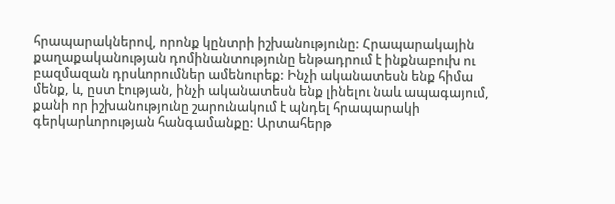հրապարակներով, որոնք կընտրի իշխանությունը: Հրապարակային քաղաքականության դոմինանտությունը ենթադրում է ինքնաբուխ ու բազմազան դրսևորումներ ամենուրեք: Ինչի ականատեսն ենք հիմա մենք, և, ըստ էության, ինչի ականատեսն ենք լինելու նաև ապագայում, քանի որ իշխանությունը շարունակում է պնդել հրապարակի գերկարևորության հանգամանքը: Արտահերթ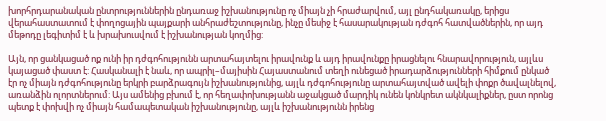խորհրդարանական ընտրություններին ընդառաջ իշխանությունը ոչ միայն չի հրաժարվում, այլ ընդհակառակը, երիցս վերահաստատում է փողոցային պայքարի անհրաժեշտությունը, ինչը մեսիջ է հասարակության դժգոհ հատվածներին, որ այդ մեթոդը լեգիտիմ է և խրախուսվում է իշխանության կողմից:

Այն, որ ցանկացած ոք ունի իր դժգոհությունն արտահայտելու իրավունք և այդ իրավունքը իրացնելու հնարավորություն, այլևս կայացած փաստ է: Հասկանալի է նաև, որ ապրիլ–մայիսին Հայաստանում տեղի ունեցած իրադարձությունների հիմքում ընկած էր ոչ միայն դժգոհությունը երկրի բարձրագույն իշխանությունից, այլև դժգոհությունը արտահայտված ավելի փոքր ծավալնելով, առանձին ոլորտներում: Այս ամենից բխում է, որ հեղափոխությանն աջակցած մարդիկ ունեն կոնկրետ ակնկալիքներ, ըստ որոնց պետք է փոխվի ոչ միայն համապետական իշխանությունը, այլև իշխանությունն իրենց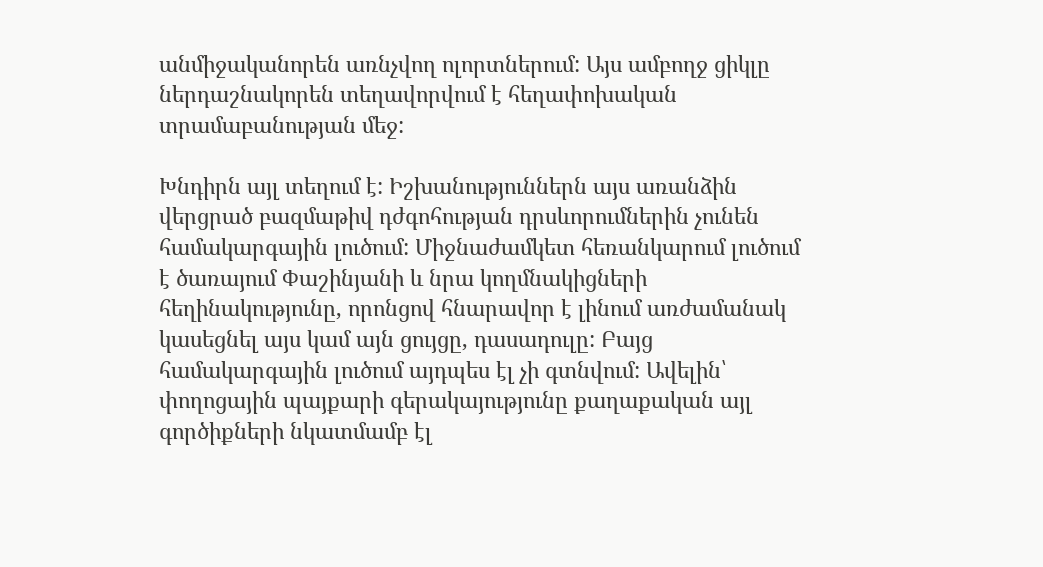անմիջականորեն առնչվող ոլորտներում: Այս ամբողջ ցիկլը ներդաշնակորեն տեղավորվում է հեղափոխական տրամաբանության մեջ:

Խնդիրն այլ տեղում է: Իշխանություններն այս առանձին վերցրած բազմաթիվ դժգոհության դրսևորումներին չունեն համակարգային լուծում: Միջնաժամկետ հեռանկարում լուծում է ծառայում Փաշինյանի և նրա կողմնակիցների հեղինակությունը, որոնցով հնարավոր է լինում առժամանակ կասեցնել այս կամ այն ցույցը, դասադուլը: Բայց համակարգային լուծում այդպես էլ չի գտնվում: Ավելին՝ փողոցային պայքարի գերակայությունը քաղաքական այլ գործիքների նկատմամբ էլ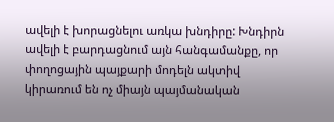ավելի է խորացնելու առկա խնդիրը: Խնդիրն ավելի է բարդացնում այն հանգամանքը, որ փողոցային պայքարի մոդելն ակտիվ կիրառում են ոչ միայն պայմանական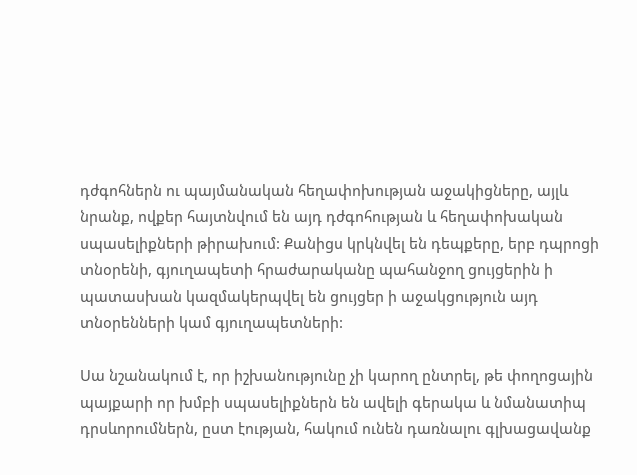դժգոհներն ու պայմանական հեղափոխության աջակիցները, այլև նրանք, ովքեր հայտնվում են այդ դժգոհության և հեղափոխական սպասելիքների թիրախում: Քանիցս կրկնվել են դեպքերը, երբ դպրոցի տնօրենի, գյուղապետի հրաժարականը պահանջող ցույցերին ի պատասխան կազմակերպվել են ցույցեր ի աջակցություն այդ տնօրենների կամ գյուղապետների:

Սա նշանակում է, որ իշխանությունը չի կարող ընտրել, թե փողոցային պայքարի որ խմբի սպասելիքներն են ավելի գերակա և նմանատիպ դրսևորումներն, ըստ էության, հակում ունեն դառնալու գլխացավանք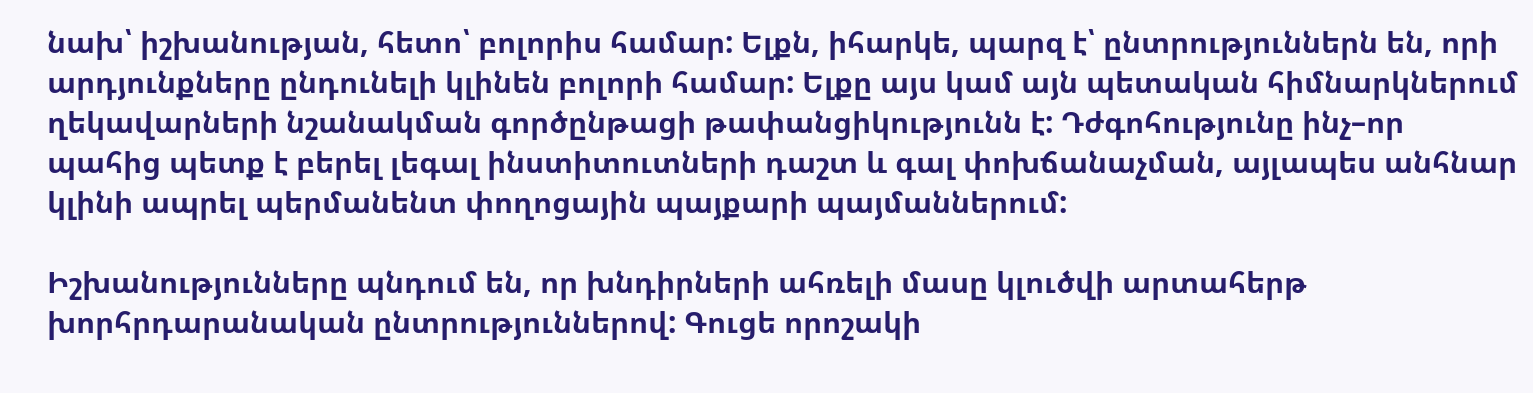նախ՝ իշխանության, հետո՝ բոլորիս համար: Ելքն, իհարկե, պարզ է՝ ընտրություններն են, որի արդյունքները ընդունելի կլինեն բոլորի համար: Ելքը այս կամ այն պետական հիմնարկներում ղեկավարների նշանակման գործընթացի թափանցիկությունն է: Դժգոհությունը ինչ–որ պահից պետք է բերել լեգալ ինստիտուտների դաշտ և գալ փոխճանաչման, այլապես անհնար կլինի ապրել պերմանենտ փողոցային պայքարի պայմաններում:

Իշխանությունները պնդում են, որ խնդիրների ահռելի մասը կլուծվի արտահերթ խորհրդարանական ընտրություններով: Գուցե որոշակի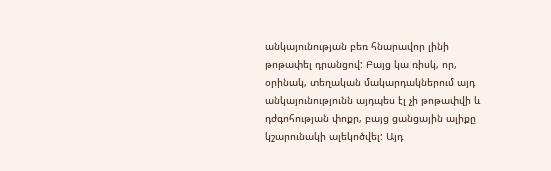անկայունության բեռ հնարավոր լինի թոթափել դրանցով: Բայց կա ռիսկ, որ, օրինակ, տեղական մակարդակներում այդ անկայունությունն այդպես էլ չի թոթափվի և դժգոհության փոքր, բայց ցանցային ալիքը կշարունակի ալեկոծվել: Այդ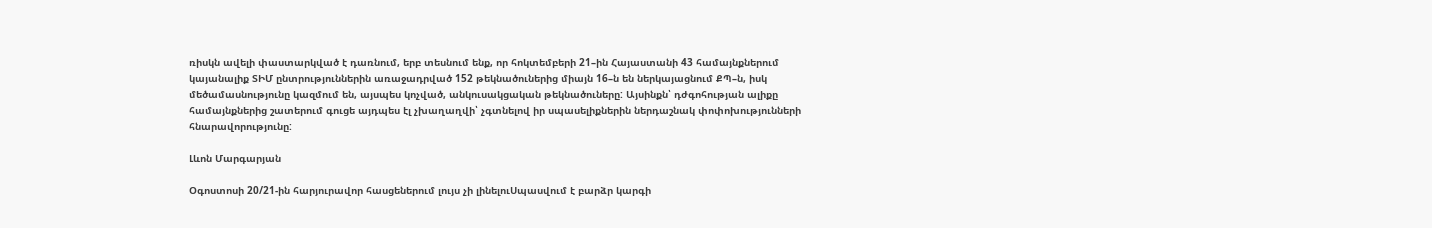ռիսկն ավելի փաստարկված է դառնում, երբ տեսնում ենք, որ հոկտեմբերի 21–ին Հայաստանի 43 համայնքներում կայանալիք ՏԻՄ ընտրություններին առաջադրված 152 թեկնածուներից միայն 16–ն են ներկայացնում ՔՊ–ն, իսկ մեծամասնությունը կազմում են, այսպես կոչված, անկուսակցական թեկնածուները: Այսինքն՝ դժգոհության ալիքը համայնքներից շատերում գուցե այդպես էլ չխաղաղվի՝ չգտնելով իր սպասելիքներին ներդաշնակ փոփոխությունների հնարավորությունը:

Լևոն Մարգարյան

Օգոստոսի 20/21-ին հարյուրավոր հասցեներում լույս չի լինելուՍպասվում է բարձր կարգի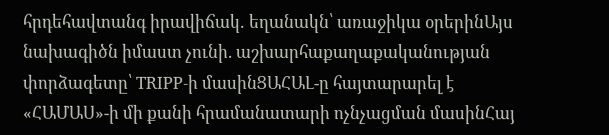հրդեհավտանգ իրավիճակ․ եղանակն՝ առաջիկա օրերինԱյս նախագիծն իմաստ չունի. աշխարհաքաղաքականության փորձագետը՝ TRIPP-ի մասինՑԱՀԱԼ-ը հայտարարել է «ՀԱՄԱՍ»-ի մի քանի հրամանատարի ոչնչացման մասինՀայ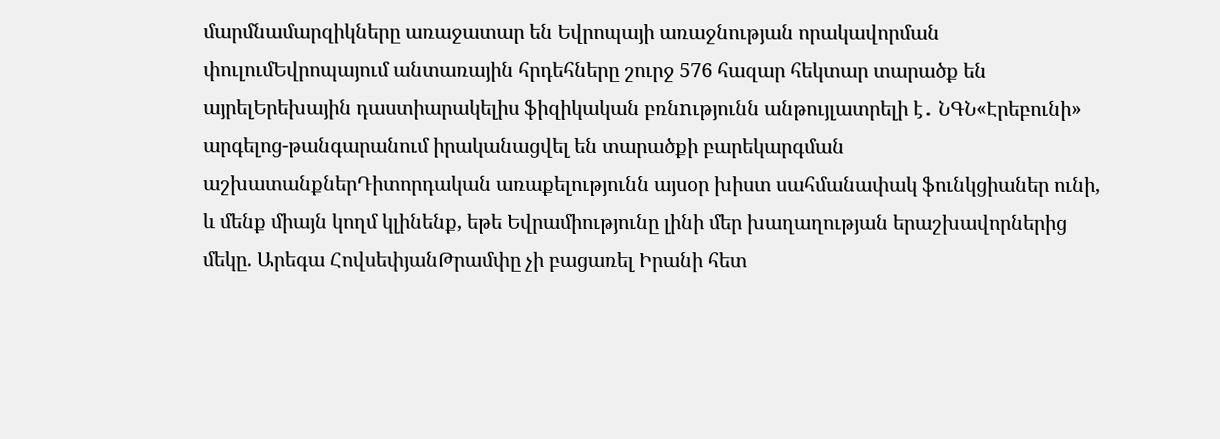մարմնամարզիկները առաջատար են Եվրոպայի առաջնության որակավորման փուլումԵվրոպայում անտառային հրդեհները շուրջ 576 հազար հեկտար տարածք են այրելԵրեխային դաստիարակելիս ֆիզիկական բռնnւթյունն անթույլատրելի է․ ՆԳՆ«Էրեբունի» արգելոց-թանգարանում իրականացվել են տարածքի բարեկարգման աշխատանքներԴիտորդական առաքելությունն այսօր խիստ սահմանափակ ֆունկցիաներ ունի, և մենք միայն կողմ կլինենք, եթե Եվրամիությունը լինի մեր խաղաղության երաշխավորներից մեկը. Արեգա ՀովսեփյանԹրամփը չի բացառել Իրանի հետ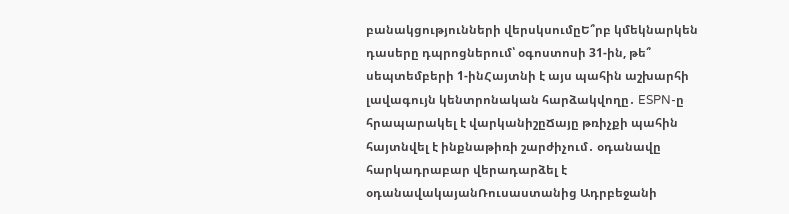բանակցությունների վերսկսումըԵ՞րբ կմեկնարկեն դասերը դպրոցներում՝ օգոստոսի 31-ին, թե՞ սեպտեմբերի 1-ինՀայտնի է այս պահին աշխարհի լավագույն կենտրոնական հարձակվողը․ ESPN-ը հրապարակել է վարկանիշըՃայը թռիչքի պահին հայտնվել է ինքնաթիռի շարժիչում․ օդանավը հարկադրաբար վերադարձել է օդանավակայանՌուսաստանից Ադրբեջանի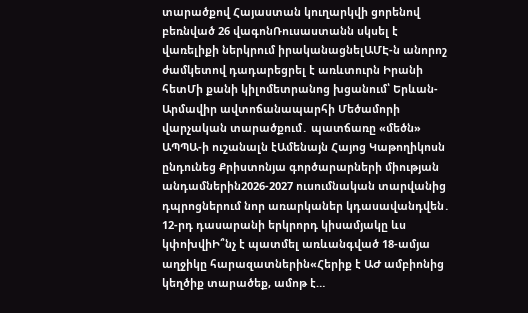տարածքով Հայաստան կուղարկվի ցորենով բեռնված 26 վագոնՌուսաստանն սկսել է վառելիքի ներկրում իրականացնելԱՄԷ-ն անորոշ ժամկետով դադարեցրել է առևտուրն Իրանի հետՄի քանի կիլոմետրանոց խցանում՝ Երևան-Արմավիր ավտոճանապարհի Մեծամորի վարչական տարածքում․ պատճառը «մեծն» ԱՊՊԱ-ի ուշանալն էԱմենայն Հայոց Կաթողիկոսն ընդունեց Քրիստոնյա գործարարների միության անդամներին2026-2027 ուսումնական տարվանից դպրոցներում նոր առարկաներ կդասավանդվեն․ 12-րդ դասարանի երկրորդ կիսամյակը ևս կփոխվիԻ՞նչ է պատմել առևանգված 18-ամյա աղջիկը հարազատներին«Հերիք է ԱԺ ամբիոնից կեղծիք տարածեք, ամոթ է…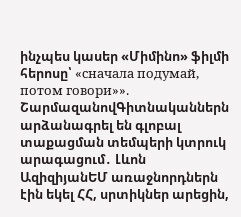ինչպես կասեր «Միմինո» ֆիլմի հերոսը՝ «сначала подумай, потом говори»». ՇարմազանովԳիտնականներն արձանագրել են գլոբալ տաքացման տեմպերի կտրուկ արագացում․ Լևոն ԱզիզիյանԵՄ առաջնորդներն էին եկել ՀՀ, սրտիկներ արեցին,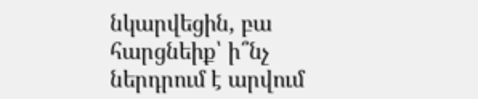նկարվեցին, բա հարցնեիք՝ ի՞նչ ներդրում է արվում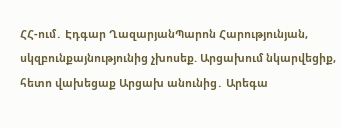ՀՀ-ում․ Էդգար ՂազարյանՊարոն Հարությունյան, սկզբունքայնությունից չխոսեք. Արցախում նկարվեցիք, հետո վախեցաք Արցախ անունից․ Արեգա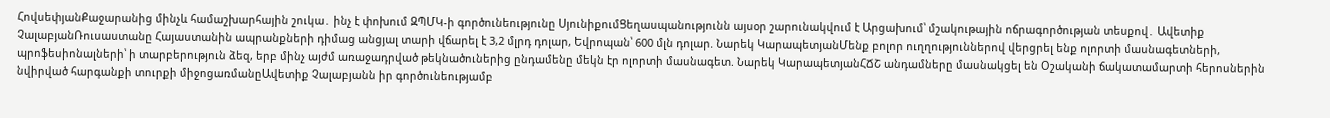ՀովսեփյանՔաջարանից մինչև համաշխարհային շուկա․ ինչ է փոխում ԶՊՄԿ-ի գործունեությունը ՍյունիքումՑեղասպանությունն այսօր շարունակվում է Արցախում՝ մշակութային ոճրագործության տեսքով․ Ավետիք ՉալաբյանՌուսաստանը Հայաստանին ապրանքների դիմաց անցյալ տարի վճարել է 3,2 մլրդ դոլար, Եվրոպան՝ 600 մլն դոլար. Նարեկ ԿարապետյանՄենք բոլոր ուղղություններով վերցրել ենք ոլորտի մասնագետների, պրոֆեսիոնալների՝ ի տարբերություն ձեզ, երբ մինչ այժմ առաջադրված թեկնածուներից ընդամենը մեկն էր ոլորտի մասնագետ. Նարեկ ԿարապետյանՀՃՇ անդամները մասնակցել են Օշականի ճակատամարտի հերոսներին նվիրված հարգանքի տուրքի միջոցառմանըԱվետիք Չալաբյանն իր գործունեությամբ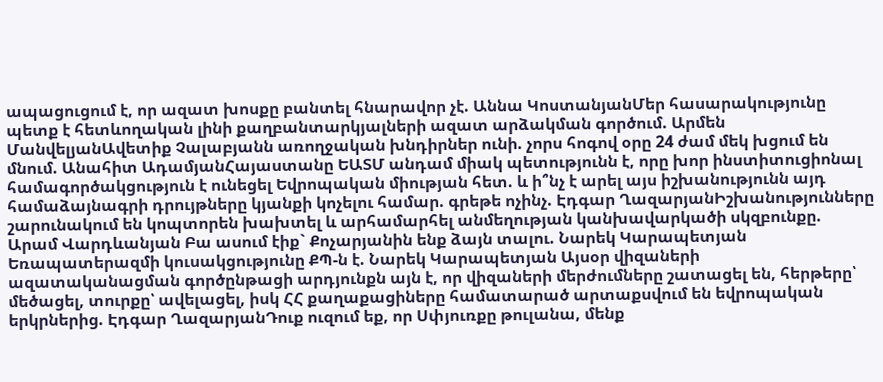ապացուցում է, որ ազատ խոսքը բանտել հնարավոր չէ. Աննա ԿոստանյանՄեր հասարակությունը պետք է հետևողական լինի քաղբանտարկյալների ազատ արձակման գործում. Արմեն ՄանվելյանԱվետիք Չալաբյանն առողջական խնդիրներ ունի. չորս հոգով օրը 24 ժամ մեկ խցում են մնում. Անահիտ ԱդամյանՀայաստանը ԵԱՏՄ անդամ միակ պետությունն է, որը խոր ինստիտուցիոնալ համագործակցություն է ունեցել Եվրոպական միության հետ. և ի՞նչ է արել այս իշխանությունն այդ համաձայնագրի դրույթները կյանքի կոչելու համար. գրեթե ոչինչ. Էդգար ՂազարյանԻշխանությունները շարունակում են կոպտորեն խախտել և արհամարհել անմեղության կանխավարկածի սկզբունքը. Արամ Վարդևանյան Բա ասում էիք` Քոչարյանին ենք ձայն տալու. Նարեկ Կարապետյան Եռապատերազմի կուսակցությունը ՔՊ-ն է. Նարեկ Կարապետյան Այսօր վիզաների ազատականացման գործընթացի արդյունքն այն է, որ վիզաների մերժումները շատացել են, հերթերը՝ մեծացել, տուրքը՝ ավելացել, իսկ ՀՀ քաղաքացիները համատարած արտաքսվում են եվրոպական երկրներից. Էդգար ՂազարյանԴուք ուզում եք, որ Սփյուռքը թուլանա, մենք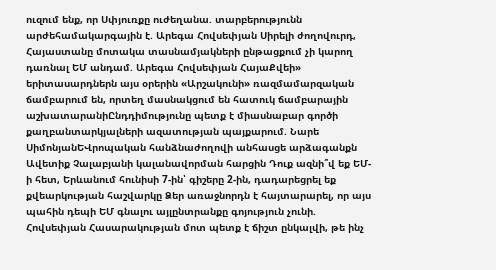ուզում ենք, որ Սփյուռքը ուժեղանա. տարբերությունն արժեհամակարգային է. Արեգա Հովսեփյան Սիրելի ժողովուրդ, Հայաստանը մոտակա տասնամյակների ընթացքում չի կարող դառնալ ԵՄ անդամ. Արեգա Հովսեփյան ՀայաՔվեի» երիտասարդներն այս օրերին «Արշակունի» ռազմամարզական ճամբարում են, որտեղ մասնակցում են հատուկ ճամբարային աշխատարանիԸնդդիմությունը պետք է միասնաբար գործի քաղբանտարկյալների ազատության պայքարում. Նարե ՍիմոնյանԵՎրոպական հանձնաժողովի անհասցե արձագանքն Ավետիք Չալաբյանի կալանավորման հարցին Դուք ազնի՞վ եք ԵՄ-ի հետ, Երևանում հունիսի 7-ին՝ գիշերը 2-ին, դադարեցրել եք քվեարկության հաշվարկը Ձեր առաջնորդն է հայտարարել, որ այս պահին դեպի ԵՄ գնալու այլընտրանքը գոյություն չունի. Հովսեփյան Հասարակության մոտ պետք է ճիշտ ընկալվի, թե ինչ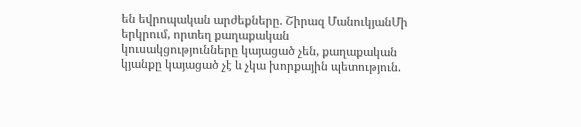են եվրոպական արժեքները. Շիրազ ՄանուկյանՄի երկրում, որտեղ քաղաքական կուսակցությունները կայացած չեն, քաղաքական կյանքը կայացած չէ և չկա խորքային պետություն.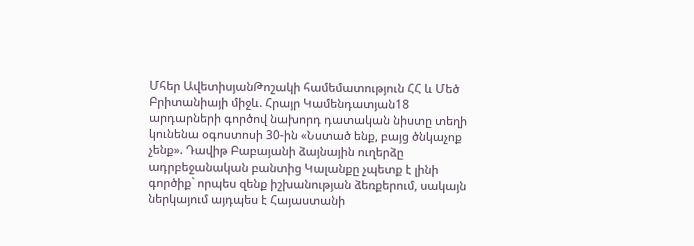Մհեր ԱվետիսյանԹոշակի համեմատություն ՀՀ և Մեծ Բրիտանիայի միջև. Հրայր Կամենդատյան18 արդարների գործով նախորդ դատական նիստը տեղի կունենա օգոստոսի 30-ին «Նստած ենք, բայց ծնկաչոք չենք». Դավիթ Բաբայանի ձայնային ուղերձը ադրբեջանական բանտից Կալանքը չպետք է լինի գործիք` որպես զենք իշխանության ձեռքերում, սակայն ներկայում այդպես է Հայաստանի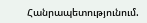Հանրապետությունում.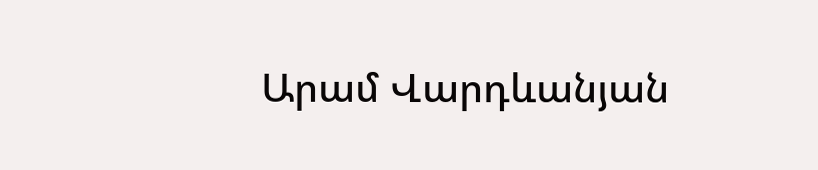Արամ Վարդևանյան